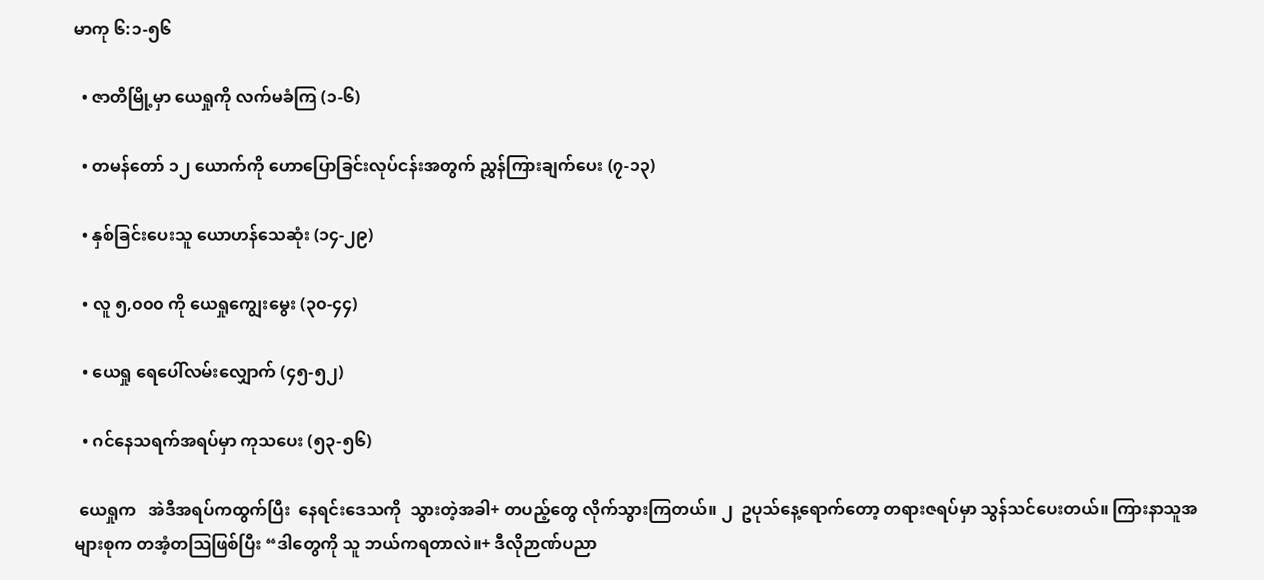မာကု ၆:၁-၅၆

  • ဇာတိမြို့မှာ ယေရှုကို လက်မခံကြ (၁-၆)

  • တမန်တော် ၁၂ ယောက်ကို ဟောပြောခြင်းလုပ်ငန်းအတွက် ညွှန်ကြားချက်ပေး (၇-၁၃)

  • နှစ်ခြင်းပေးသူ ယောဟန်သေဆုံး (၁၄-၂၉)

  • လူ ၅,၀၀၀ ကို ယေရှုကျွေးမွေး (၃၀-၄၄)

  • ယေရှု ရေပေါ်လမ်းလျှောက် (၄၅-၅၂)

  • ဂင်နေသရက်အရပ်မှာ ကုသပေး (၅၃-၅၆)

 ယေရှုက   အဲဒီအရပ်ကထွက်ပြီး  နေရင်းဒေသကို  သွားတဲ့အခါ+ တပည့်တွေ လိုက်သွားကြတယ်။ ၂  ဥပုသ်နေ့ရောက်တော့ တရားဇရပ်မှာ သွန်သင်ပေးတယ်။ ကြားနာသူအများစုက တအံ့တသြဖြစ်ပြီး “ဒါတွေကို သူ ဘယ်ကရတာလဲ။+ ဒီလိုဉာဏ်ပညာ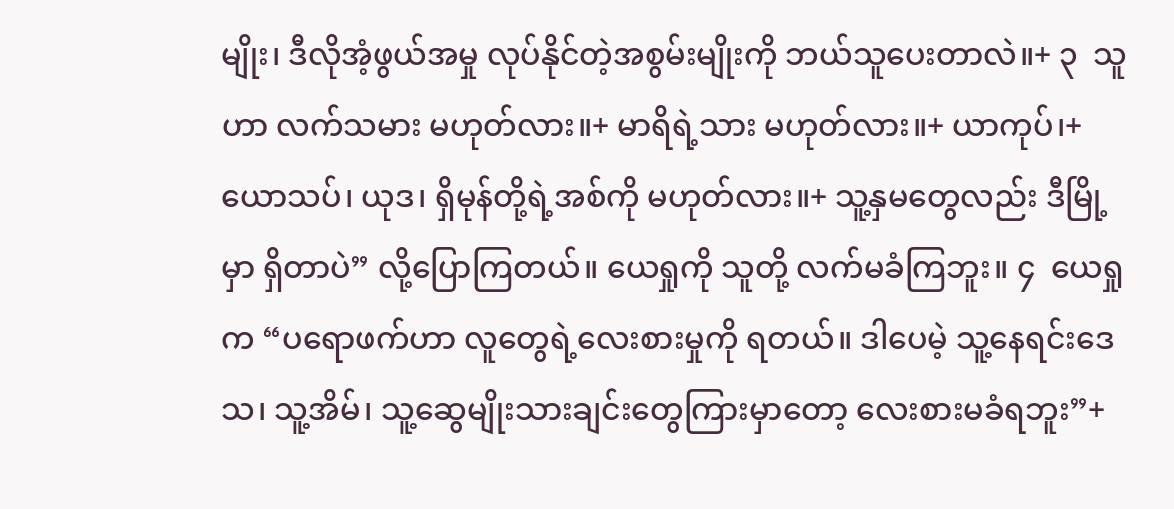မျိုး၊ ဒီလိုအံ့ဖွယ်အမှု လုပ်နိုင်တဲ့အစွမ်းမျိုးကို ဘယ်သူပေးတာလဲ။+ ၃  သူဟာ လက်သမား မဟုတ်လား။+ မာရိရဲ့သား မဟုတ်လား။+ ယာကုပ်၊+ ယောသပ်၊ ယုဒ၊ ရှိမုန်တို့ရဲ့အစ်ကို မဟုတ်လား။+ သူ့နှမတွေလည်း ဒီမြို့မှာ ရှိတာပဲ” လို့ပြောကြတယ်။ ယေရှုကို သူတို့ လက်မခံကြဘူး။ ၄  ယေရှုက “ပရောဖက်ဟာ လူတွေရဲ့လေးစားမှုကို ရတယ်။ ဒါပေမဲ့ သူ့နေရင်းဒေသ၊ သူ့အိမ်၊ သူ့ဆွေမျိုးသားချင်းတွေကြားမှာတော့ လေးစားမခံရဘူး”+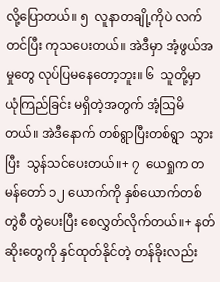လို့ပြောတယ်။ ၅  လူနာတချို့ကိုပဲ လက်တင်ပြီး ကုသပေးတယ်။ အဲဒီမှာ အံ့ဖွယ်အမှုတွေ လုပ်ပြမနေတော့ဘူး။ ၆  သူတို့မှာ ယုံကြည်ခြင်း မရှိတဲ့အတွက် အံ့သြမိတယ်။ အဲဒီနောက် တစ်ရွာပြီးတစ်ရွာ  သွားပြီး  သွန်သင်ပေးတယ်။+ ၇  ယေရှုက တမန်တော် ၁၂ ယောက်ကို နှစ်ယောက်တစ်တွဲစီ တွဲပေးပြီး စေလွှတ်လိုက်တယ်။+ နတ်ဆိုးတွေကို နှင်ထုတ်နိုင်တဲ့ တန်ခိုးလည်း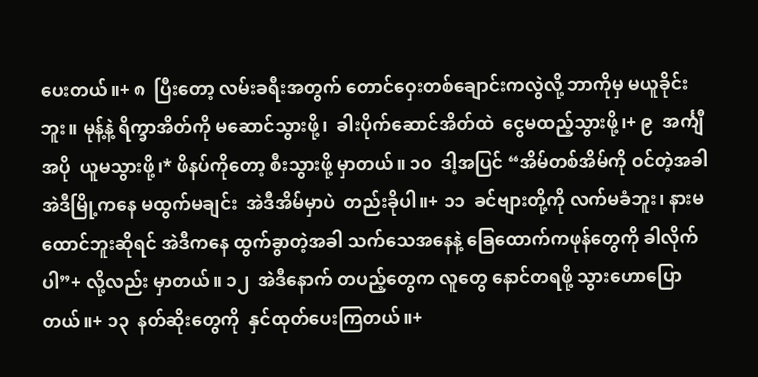ပေးတယ်။+ ၈  ပြီးတော့ လမ်းခရီးအတွက် တောင်ဝှေးတစ်ချောင်းကလွဲလို့ ဘာကိုမှ မယူခိုင်းဘူး။ မုန့်နဲ့ ရိက္ခာအိတ်ကို မဆောင်သွားဖို့၊  ခါးပိုက်ဆောင်အိတ်ထဲ  ငွေမထည့်သွားဖို့၊+ ၉  အင်္ကျီအပို  ယူမသွားဖို့၊* ဖိနပ်ကိုတော့ စီးသွားဖို့ မှာတယ်။ ၁၀  ဒါ့အပြင် “အိမ်တစ်အိမ်ကို ဝင်တဲ့အခါ အဲဒီမြို့ကနေ မထွက်မချင်း  အဲဒီအိမ်မှာပဲ  တည်းခိုပါ။+ ၁၁  ခင်ဗျားတို့ကို လက်မခံဘူး၊ နားမထောင်ဘူးဆိုရင် အဲဒီကနေ ထွက်ခွာတဲ့အခါ သက်သေအနေနဲ့ ခြေထောက်ကဖုန်တွေကို ခါလိုက်ပါ”+ လို့လည်း မှာတယ်။ ၁၂  အဲဒီနောက် တပည့်တွေက လူတွေ နောင်တရဖို့ သွားဟောပြောတယ်။+ ၁၃  နတ်ဆိုးတွေကို  နှင်ထုတ်ပေးကြတယ်။+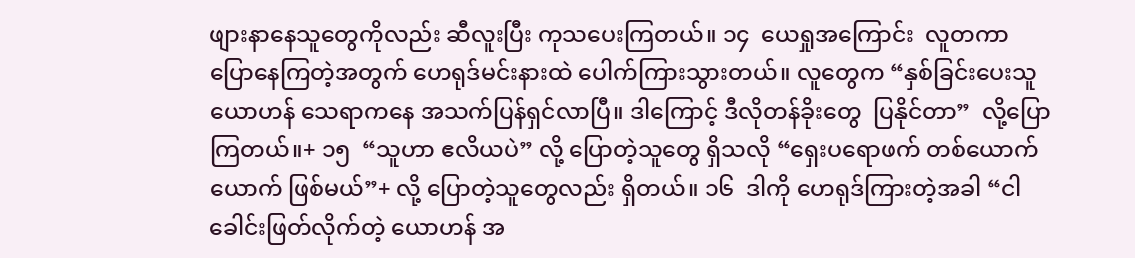ဖျားနာနေသူတွေကိုလည်း ဆီလူးပြီး ကုသပေးကြတယ်။ ၁၄  ယေရှုအကြောင်း  လူတကာ ပြောနေကြတဲ့အတွက် ဟေရုဒ်မင်းနားထဲ ပေါက်ကြားသွားတယ်။ လူတွေက “နှစ်ခြင်းပေးသူ ယောဟန် သေရာကနေ အသက်ပြန်ရှင်လာပြီ။ ဒါကြောင့် ဒီလိုတန်ခိုးတွေ  ပြနိုင်တာ”  လို့ပြောကြတယ်။+ ၁၅  “သူဟာ ဧလိယပဲ” လို့ ပြောတဲ့သူတွေ ရှိသလို “ရှေးပရောဖက် တစ်ယောက်ယောက် ဖြစ်မယ်”+ လို့ ပြောတဲ့သူတွေလည်း ရှိတယ်။ ၁၆  ဒါကို ဟေရုဒ်ကြားတဲ့အခါ “ငါခေါင်းဖြတ်လိုက်တဲ့ ယောဟန် အ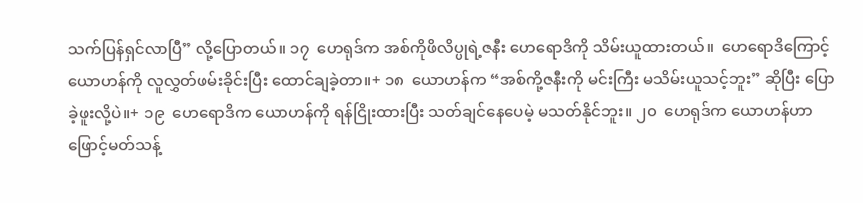သက်ပြန်ရှင်လာပြီ” လို့ပြောတယ်။ ၁၇  ဟေရုဒ်က အစ်ကိုဖိလိပ္ပုရဲ့ဇနီး ဟေရောဒိကို သိမ်းယူထားတယ်။  ဟေရောဒိကြောင့် ယောဟန်ကို လူလွှတ်ဖမ်းခိုင်းပြီး ထောင်ချခဲ့တာ။+ ၁၈  ယောဟန်က “အစ်ကို့ဇနီးကို မင်းကြီး မသိမ်းယူသင့်ဘူး” ဆိုပြီး ပြောခဲ့ဖူးလို့ပဲ။+ ၁၉  ဟေရောဒိက ယောဟန်ကို ရန်ငြိုးထားပြီး သတ်ချင်နေပေမဲ့ မသတ်နိုင်ဘူး။ ၂၀  ဟေရုဒ်က ယောဟန်ဟာ ဖြောင့်မတ်သန့်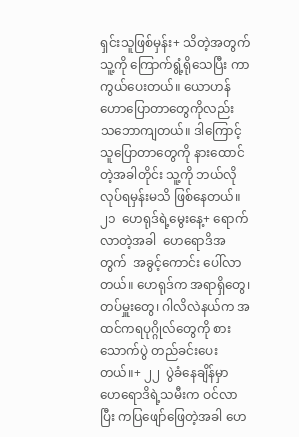ရှင်းသူဖြစ်မှန်း+ သိတဲ့အတွက် သူ့ကို ကြောက်ရွံ့ရိုသေပြီး ကာကွယ်ပေးတယ်။ ယောဟန် ဟောပြောတာတွေကိုလည်း သဘောကျတယ်။ ဒါကြောင့် သူပြောတာတွေကို နားထောင်တဲ့အခါတိုင်း သူ့ကို ဘယ်လိုလုပ်ရမှန်းမသိ ဖြစ်နေတယ်။ ၂၁  ဟေရုဒ်ရဲ့မွေးနေ့+ ရောက်လာတဲ့အခါ  ဟေရောဒိအတွက်  အခွင့်ကောင်း ပေါ်လာတယ်။ ဟေရုဒ်က အရာရှိတွေ၊ တပ်မှူးတွေ၊ ဂါလိလဲနယ်က အထင်ကရပုဂ္ဂိုလ်တွေကို စားသောက်ပွဲ တည်ခင်းပေးတယ်။+ ၂၂  ပွဲခံနေချိန်မှာ ဟေရောဒိရဲ့သမီးက ဝင်လာပြီး ကပြဖျော်ဖြေတဲ့အခါ ဟေ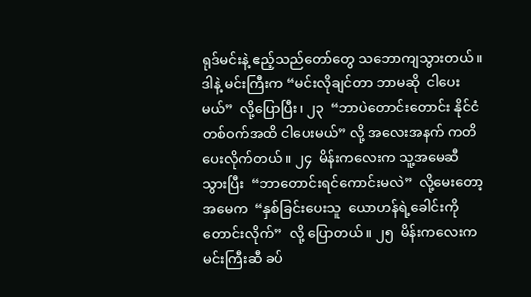ရုဒ်မင်းနဲ့ ဧည့်သည်တော်တွေ သဘောကျသွားတယ်။ ဒါနဲ့ မင်းကြီးက “မင်းလိုချင်တာ ဘာမဆို  ငါပေးမယ်”  လို့ပြောပြီး၊ ၂၃  “ဘာပဲတောင်းတောင်း နိုင်ငံတစ်ဝက်အထိ ငါပေးမယ်” လို့ အလေးအနက် ကတိပေးလိုက်တယ်။ ၂၄  မိန်းကလေးက သူ့အမေဆီ  သွားပြီး  “ဘာတောင်းရင်ကောင်းမလဲ”  လို့မေးတော့ အမေက  “နှစ်ခြင်းပေးသူ  ယောဟန်ရဲ့ခေါင်းကို  တောင်းလိုက်”  လို့ ပြောတယ်။ ၂၅  မိန်းကလေးက မင်းကြီးဆီ ခပ်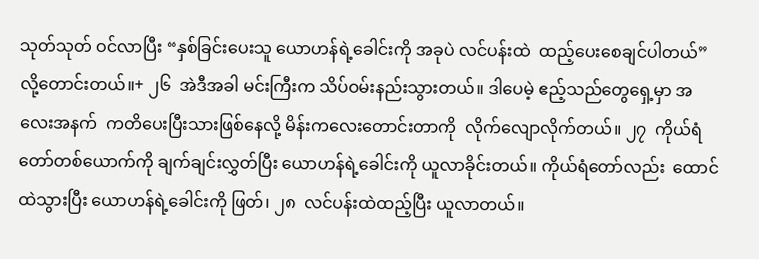သုတ်သုတ် ဝင်လာပြီး “နှစ်ခြင်းပေးသူ ယောဟန်ရဲ့ခေါင်းကို အခုပဲ လင်ပန်းထဲ  ထည့်ပေးစေချင်ပါတယ်”  လို့တောင်းတယ်။+ ၂၆  အဲဒီအခါ မင်းကြီးက သိပ်ဝမ်းနည်းသွားတယ်။ ဒါပေမဲ့ ဧည့်သည်တွေရှေ့မှာ အလေးအနက်  ကတိပေးပြီးသားဖြစ်နေလို့ မိန်းကလေးတောင်းတာကို  လိုက်လျောလိုက်တယ်။ ၂၇  ကိုယ်ရံတော်တစ်ယောက်ကို ချက်ချင်းလွှတ်ပြီး ယောဟန်ရဲ့ခေါင်းကို ယူလာခိုင်းတယ်။ ကိုယ်ရံတော်လည်း  ထောင်ထဲသွားပြီး ယောဟန်ရဲ့ခေါင်းကို ဖြတ်၊ ၂၈  လင်ပန်းထဲထည့်ပြီး ယူလာတယ်။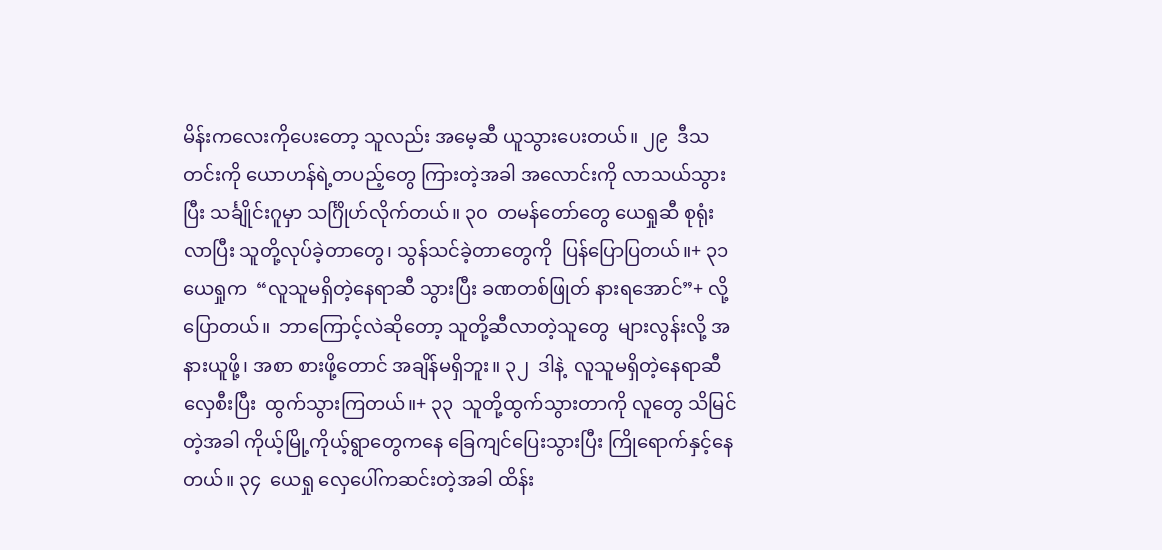မိန်းကလေးကိုပေးတော့ သူလည်း အမေ့ဆီ ယူသွားပေးတယ်။ ၂၉  ဒီသတင်းကို ယောဟန်ရဲ့တပည့်တွေ ကြားတဲ့အခါ အလောင်းကို လာသယ်သွားပြီး သင်္ချိုင်းဂူမှာ သင်္ဂြိုဟ်လိုက်တယ်။ ၃၀  တမန်တော်တွေ ယေရှုဆီ စုရုံးလာပြီး သူတို့လုပ်ခဲ့တာတွေ၊ သွန်သင်ခဲ့တာတွေကို  ပြန်ပြောပြတယ်။+ ၃၁  ယေရှုက  “လူသူမရှိတဲ့နေရာဆီ သွားပြီး ခဏတစ်ဖြုတ် နားရအောင်”+ လို့ပြောတယ်။  ဘာကြောင့်လဲဆိုတော့ သူတို့ဆီလာတဲ့သူတွေ  များလွန်းလို့ အနားယူဖို့၊ အစာ စားဖို့တောင် အချိန်မရှိဘူး။ ၃၂  ဒါနဲ့  လူသူမရှိတဲ့နေရာဆီ  လှေစီးပြီး  ထွက်သွားကြတယ်။+ ၃၃  သူတို့ထွက်သွားတာကို လူတွေ သိမြင်တဲ့အခါ ကိုယ့်မြို့ကိုယ့်ရွာတွေကနေ ခြေကျင်ပြေးသွားပြီး ကြိုရောက်နှင့်နေတယ်။ ၃၄  ယေရှု လှေပေါ်ကဆင်းတဲ့အခါ ထိန်း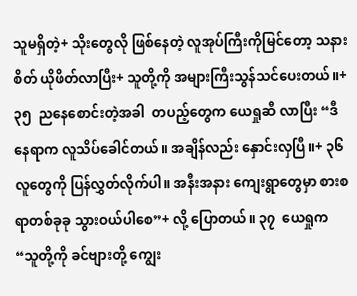သူမရှိတဲ့+ သိုးတွေလို ဖြစ်နေတဲ့ လူအုပ်ကြီးကိုမြင်တော့ သနားစိတ် ယိုဖိတ်လာပြီး+ သူတို့ကို အများကြီးသွန်သင်ပေးတယ်။+ ၃၅  ညနေစောင်းတဲ့အခါ  တပည့်တွေက ယေရှုဆီ လာပြီး “ဒီနေရာက လူသိပ်ခေါင်တယ်။ အချိန်လည်း နှောင်းလှပြီ။+ ၃၆  လူတွေကို ပြန်လွှတ်လိုက်ပါ။ အနီးအနား ကျေးရွာတွေမှာ စားစရာတစ်ခုခု သွားဝယ်ပါစေ”+ လို့ ပြောတယ်။ ၃၇  ယေရှုက  “သူတို့ကို ခင်ဗျားတို့ ကျွေး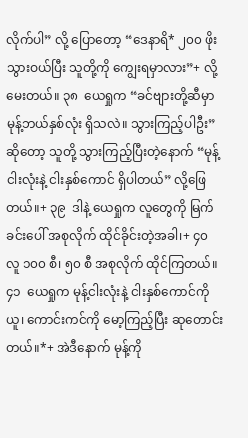လိုက်ပါ” လို့ ပြောတော့ “ဒေနာရိ* ၂၀၀ ဖိုး သွားဝယ်ပြီး သူတို့ကို ကျွေးရမှာလား”+ လို့မေးတယ်။ ၃၈  ယေရှုက “ခင်ဗျားတို့ဆီမှာ မုန့်ဘယ်နှစ်လုံး ရှိသလဲ။ သွားကြည့်ပါဦး” ဆိုတော့ သူတို့ သွားကြည့်ပြီးတဲ့နောက် “မုန့်ငါးလုံးနဲ့ ငါးနှစ်ကောင် ရှိပါတယ်” လို့ဖြေတယ်။+ ၃၉  ဒါနဲ့ ယေရှုက လူတွေကို မြက်ခင်းပေါ် အစုလိုက် ထိုင်ခိုင်းတဲ့အခါ၊+ ၄၀  လူ ၁၀၀ စီ၊ ၅၀ စီ အစုလိုက် ထိုင်ကြတယ်။ ၄၁  ယေရှုက မုန့်ငါးလုံးနဲ့ ငါးနှစ်ကောင်ကိုယူ၊ ကောင်းကင်ကို မော့ကြည့်ပြီး ဆုတောင်းတယ်။*+ အဲဒီနောက် မုန့်ကို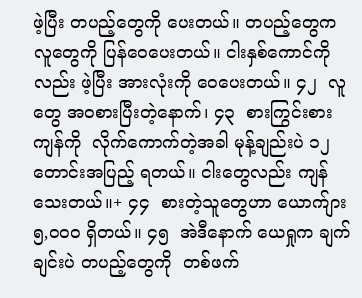ဖဲ့ပြီး တပည့်တွေကို ပေးတယ်။ တပည့်တွေက လူတွေကို ပြန်ဝေပေးတယ်။ ငါးနှစ်ကောင်ကိုလည်း ဖဲ့ပြီး အားလုံးကို ဝေပေးတယ်။ ၄၂  လူတွေ အဝစားပြီးတဲ့နောက်၊ ၄၃  စားကြွင်းစားကျန်ကို  လိုက်ကောက်တဲ့အခါ မုန့်ချည်းပဲ ၁၂ တောင်းအပြည့် ရတယ်။ ငါးတွေလည်း ကျန်သေးတယ်။+ ၄၄  စားတဲ့သူတွေဟာ ယောက်ျား ၅,၀၀၀ ရှိတယ်။ ၄၅  အဲဒီနောက် ယေရှုက ချက်ချင်းပဲ တပည့်တွေကို  တစ်ဖက်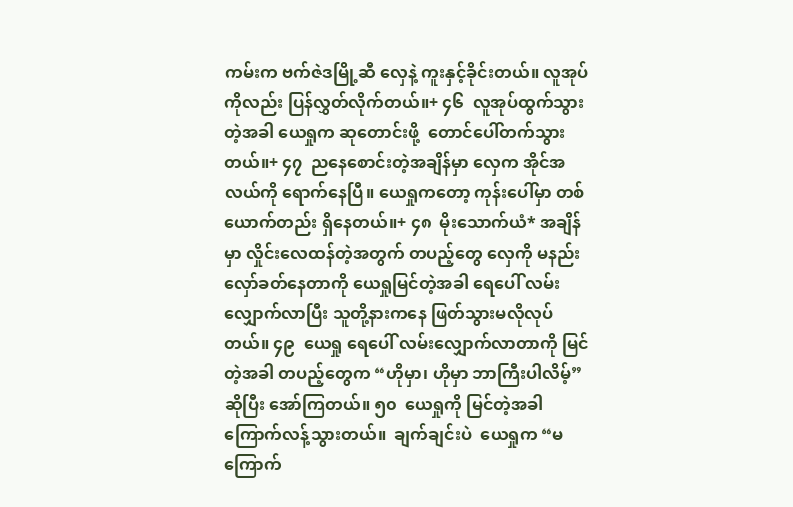ကမ်းက ဗက်ဇဲဒမြို့ဆီ လှေနဲ့ ကူးနှင့်ခိုင်းတယ်။ လူအုပ်ကိုလည်း ပြန်လွှတ်လိုက်တယ်။+ ၄၆  လူအုပ်ထွက်သွားတဲ့အခါ ယေရှုက ဆုတောင်းဖို့  တောင်ပေါ်တက်သွားတယ်။+ ၄၇  ညနေစောင်းတဲ့အချိန်မှာ လှေက အိုင်အလယ်ကို ရောက်နေပြီ။ ယေရှုကတော့ ကုန်းပေါ်မှာ တစ်ယောက်တည်း ရှိနေတယ်။+ ၄၈  မိုးသောက်ယံ* အချိန်မှာ လှိုင်းလေထန်တဲ့အတွက် တပည့်တွေ လှေကို မနည်းလှော်ခတ်နေတာကို ယေရှုမြင်တဲ့အခါ ရေပေါ် လမ်းလျှောက်လာပြီး သူတို့နားကနေ ဖြတ်သွားမလိုလုပ်တယ်။ ၄၉  ယေရှု ရေပေါ် လမ်းလျှောက်လာတာကို မြင်တဲ့အခါ တပည့်တွေက “ဟိုမှာ၊ ဟိုမှာ ဘာကြီးပါလိမ့်” ဆိုပြီး အော်ကြတယ်။ ၅၀  ယေရှုကို မြင်တဲ့အခါ ကြောက်လန့်သွားတယ်။  ချက်ချင်းပဲ  ယေရှုက “မကြောက်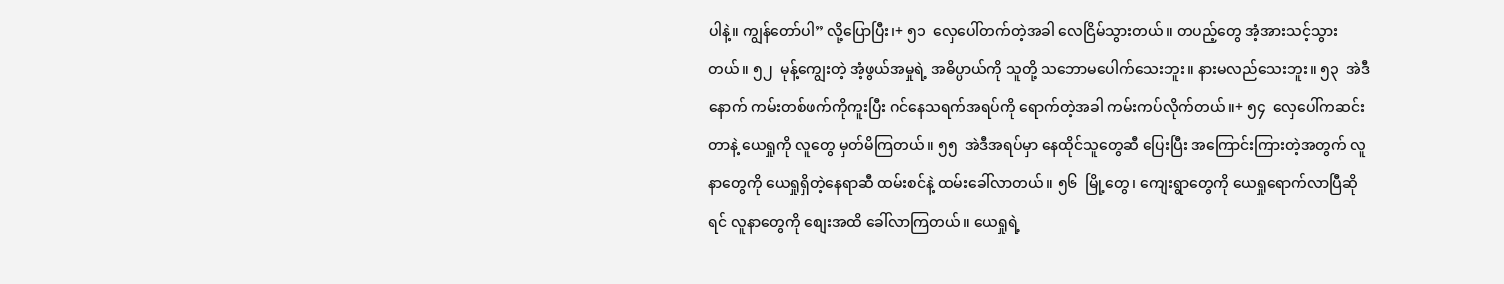ပါနဲ့။ ကျွန်တော်ပါ” လို့ပြောပြီး၊+ ၅၁  လှေပေါ်တက်တဲ့အခါ လေငြိမ်သွားတယ်။ တပည့်တွေ အံ့အားသင့်သွားတယ်။ ၅၂  မုန့်ကျွေးတဲ့ အံ့ဖွယ်အမှုရဲ့ အဓိပ္ပာယ်ကို သူတို့ သဘောမပေါက်သေးဘူး။ နားမလည်သေးဘူး။ ၅၃  အဲဒီနောက် ကမ်းတစ်ဖက်ကိုကူးပြီး ဂင်နေသရက်အရပ်ကို ရောက်တဲ့အခါ ကမ်းကပ်လိုက်တယ်။+ ၅၄  လှေပေါ်ကဆင်းတာနဲ့ ယေရှုကို လူတွေ မှတ်မိကြတယ်။ ၅၅  အဲဒီအရပ်မှာ နေထိုင်သူတွေဆီ ပြေးပြီး အကြောင်းကြားတဲ့အတွက် လူနာတွေကို ယေရှုရှိတဲ့နေရာဆီ ထမ်းစင်နဲ့ ထမ်းခေါ်လာတယ်။ ၅၆  မြို့တွေ၊ ကျေးရွာတွေကို ယေရှုရောက်လာပြီဆိုရင် လူနာတွေကို စျေးအထိ ခေါ်လာကြတယ်။ ယေရှုရဲ့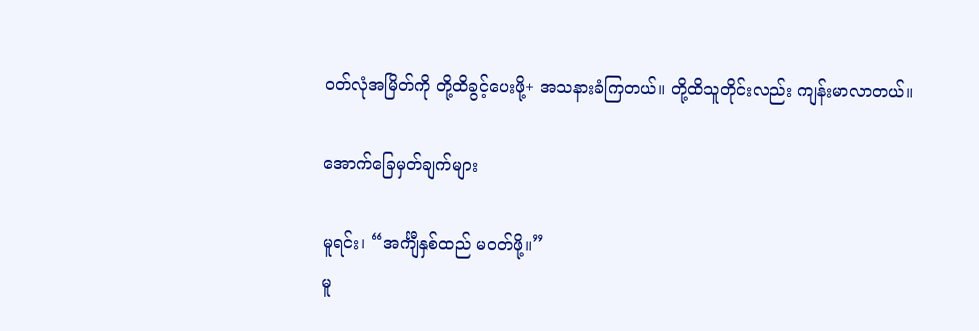ဝတ်လုံအမြိတ်ကို တို့ထိခွင့်ပေးဖို့+ အသနားခံကြတယ်။ တို့ထိသူတိုင်းလည်း ကျန်းမာလာတယ်။

အောက်ခြေမှတ်ချက်များ

မူရင်း၊ “အင်္ကျီနှစ်ထည် မဝတ်ဖို့။”
မူ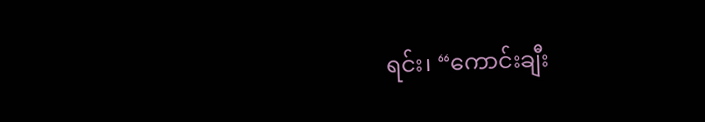ရင်း၊ “ကောင်းချီး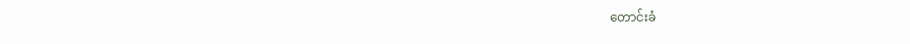တောင်းခံ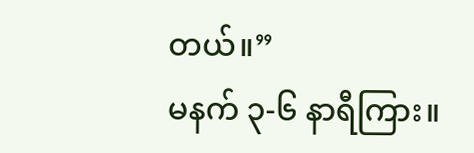တယ်။”
မနက် ၃-၆ နာရီကြား။